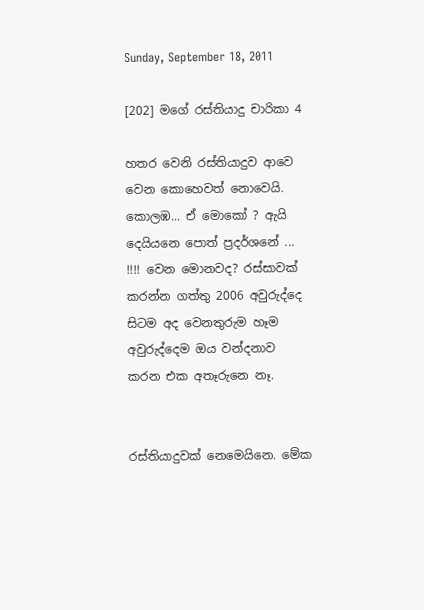Sunday, September 18, 2011

[202] මගේ රස්තියාදු චාරිකා 4

හතර වෙනි රස්තියාදුව ආවෙ වෙන කොහෙවත් නොවෙයි. කොලඹ... ඒ මොකෝ ? ඇයි දෙයියනෙ පොත් ප්‍රදර්ශනේ ... !!!! වෙන මොනවද? රස්සාවක් කරන්න ගත්තු 2006 අවුරුද්දෙ සිටම අද වෙනතුරුම හෑම අවුරුද්දෙම ඔය වන්දනාව කරන එක අතෑරුනෙ නෑ.


රස්තියාදුවක් නෙමෙයිනෙ. මේක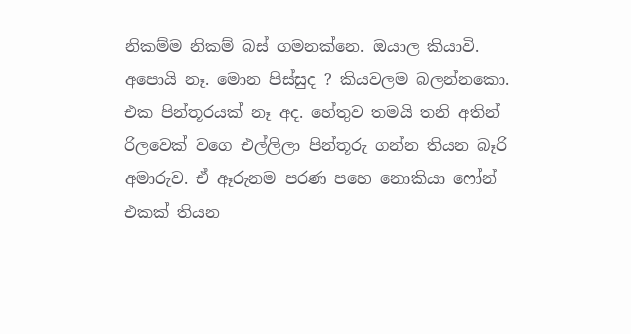නිකම්ම නිකම් බස් ගමනක්නෙ. ඔයාල කියාවි. අපොයි නෑ. මොන පිස්සුද ? කියවලම බලන්නකො. එක පින්තූරයක් නෑ අද. හේතුව තමයි තනි අතින් රිලවෙක් වගෙ එල්ලිලා පින්තූරු ගන්න තියන බෑරි අමාරුව. ඒ ඈරුනම පරණ පහෙ නොකියා ෆෝන් එකක් තියන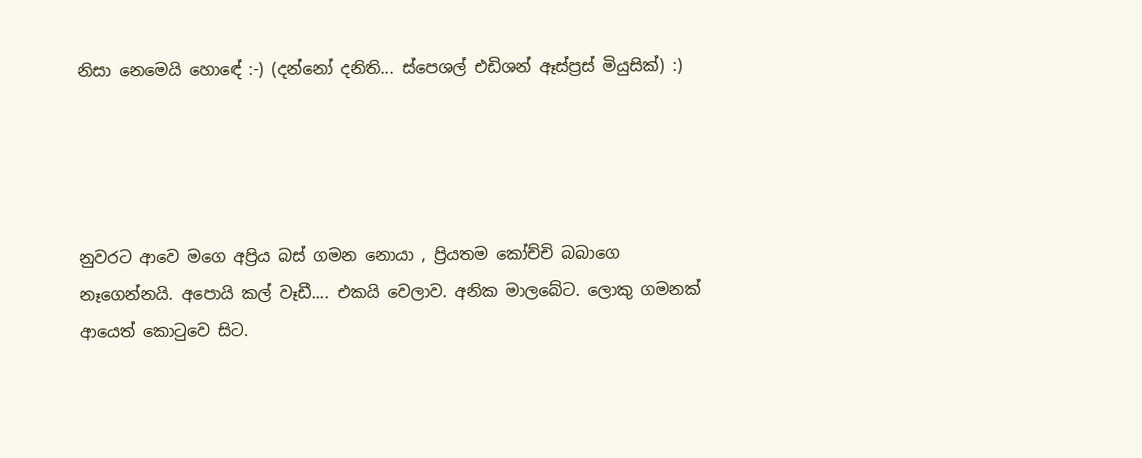නිසා නෙමෙයි හොඳේ :-) (දන්නෝ දනිති... ස්පෙශල් එඩිශන් ඈස්ප්‍රස් මියුසික්) :)




නුවරට ආවෙ මගෙ අප්‍රිය බස් ගමන නොයා , ප්‍රියතම කෝච්චි බබාගෙ නෑගෙන්නයි. අපොයි කල් වෑඩී.... එකයි වෙලාව. අනික මාලබේට. ලොකු ගමනක් ආයෙත් කොටුවෙ සිට.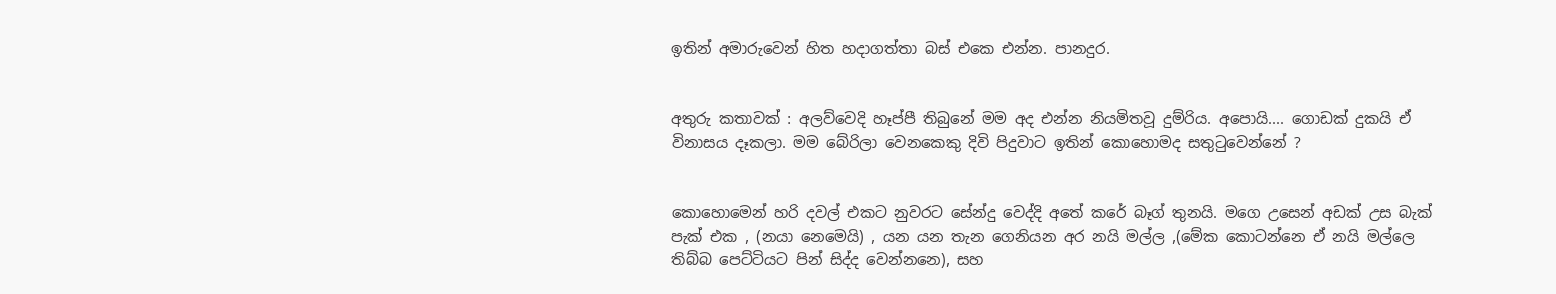ඉතින් අමාරුවෙන් හිත හදාගත්තා බස් එකෙ එන්න. පානදුර.


අතුරු කතාවක් : අලව්වෙදි හෑප්පී තිබුනේ මම අද එන්න නියමිතවූ දුම්රිය. අපොයි.... ගොඩක් දුකයි ඒ විනාසය දෑකලා. මම බේරිලා වෙනකෙකු දිවි පිදුවාට ඉතින් කොහොමද සතුටුවෙන්නේ ?


කොහොමෙන් හරි දවල් එකට නුවරට සේන්දු වෙද්දි අතේ කරේ බෑග් තුනයි. මගෙ උසෙන් අඩක් උස බැක් පැක් එක , (නයා නෙමෙයි) , යන යන තැන ගෙනියන අර නයි මල්ල ,(මේක කොටන්නෙ ඒ නයි මල්ලෙ තිබ්බ පෙට්ටියට පින් සිද්ද වෙන්නනෙ), සහ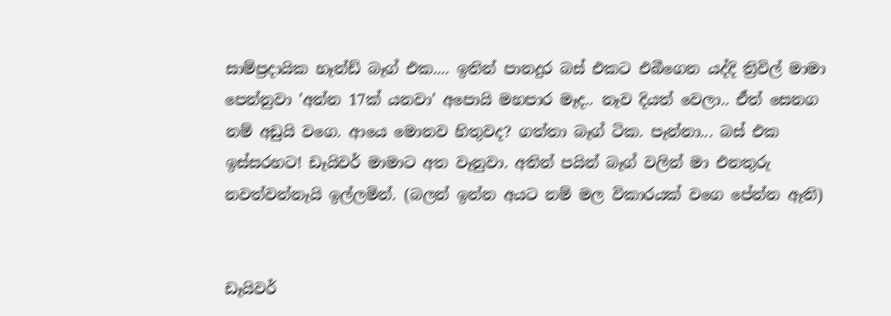සාම්ප්‍රදායික හෑන්ඩ් බෑග් එක.... ඉතින් පානදුර බස් එකට එබීගෙන යද්දි ත්‍රිවිල් මාමා පෙන්නුවා 'අන්න 17ක් යනවා' අපොයි මහපාර මෑද.. නෑව දියත් වෙලා.. ඒත් සෙනග නම් අඩුයි වගෙ. ආයෙ මොනව හිතුවද? ගත්තා බෑග් ටික. පෑන්නා... බස් එක ඉස්සරහට! ඩෑයිවර් මාමාට අත වෑනුවා. අතින් පයින් බෑග් වලින් මා එනතුරු නවත්වන්නෑයි ඉල්ලමින්. (බලන් ඉන්න අයට නම් මල විකාරයක් වගෙ පේන්න ඈති)


ඩෑයිවර්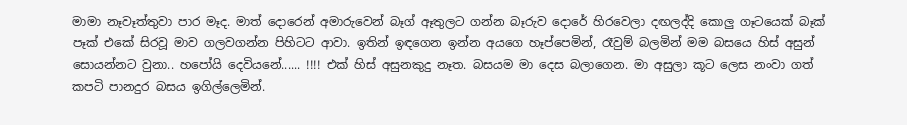මාමා නෑවෑත්තුවා පාර මෑද. මාත් දොරෙන් අමාරුවෙන් බෑග් ඈතුලට ගන්න බෑරුව දොරේ හිරවෙලා දඟලද්දි කොලු ගෑටයෙක් බෑක් පෑක් එකේ සිරවූ මාව ගලවගන්න පිහිටට ආවා. ඉතින් ඉඳගෙන ඉන්න අයගෙ හෑප්පෙමින්, රෑවුම් බලමින් මම බසයෙ හිස් අසුන් සොයන්නට වුනා.. හපෝයි දෙවියනේ...... !!!! එක් හිස් අසුනකුදු නෑත. බසයම මා දෙස බලාගෙන. මා අසුලා කූට ලෙස නංවා ගත් කපටි පානදුර බසය ඉගිල්ලෙමින්.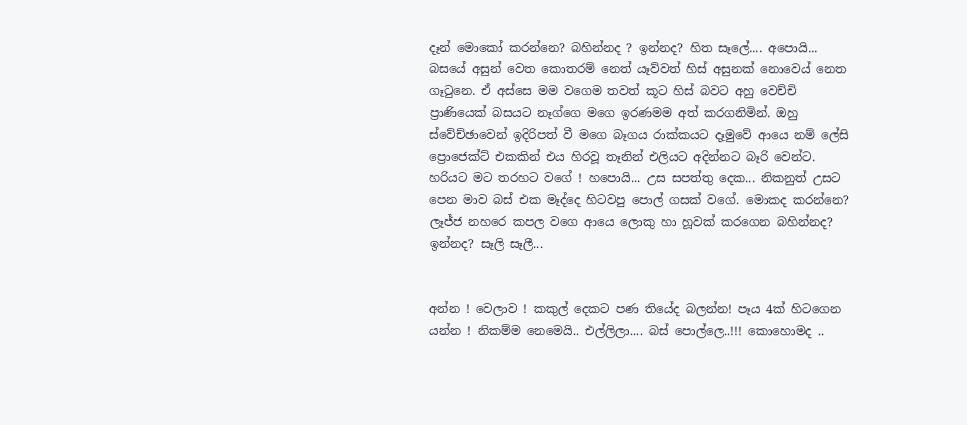දෑන් මොකෝ කරන්නෙ? බහින්නද ? ඉන්නද? හිත සෑලේ.... අපොයි... බසයේ අසුන් වෙත කොතරම් නෙත් යෑව්වත් හිස් අසුනක් නොවෙය් නෙත ගෑටුනෙ. ඒ අස්සෙ මම වගෙම තවත් කූට හිස් බවට අහු වෙච්චි ප්‍රාණියෙක් බසයට නෑග්ගෙ මගෙ ඉරණමම අත් කරගනිමින්. ඔහු ස්වේච්ඡාවෙන් ඉදිරිපත් වී මගෙ බෑගය රාක්කයට දෑමුවේ ආයෙ නම් ලේසි ප්‍රොජෙක්ට් එකකින් එය හිරවූ තෑනින් එලියට අදින්නට බෑරි වෙන්ට. හරියට මට තරහට වගේ ! හපොයි... උස සපත්තු දෙක... නිකනුත් උසට පෙන මාව බස් එක මෑද්දෙ හිටවපු පොල් ගසක් වගේ. මොකද කරන්නෙ? ලෑජ්ජ නහරෙ කපල වගෙ ආයෙ ලොකු හා හූවක් කරගෙන බහින්නද? ඉන්නද? සෑලි සෑලී...


අන්න ! වෙලාව ! කකුල් දෙකට පණ තියේද බලන්න! පෑය 4ක් හිටගෙන යන්න ! නිකම්ම නෙමෙයි.. එල්ලිලා.... බස් පොල්ලෙ..!!! කොහොමද ..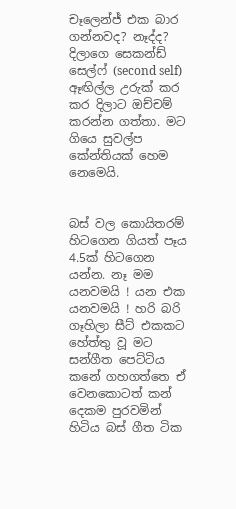චෑලෙන්ජ් එක බාර ගන්නවද? නෑද්ද? දිලාගෙ සෙකන්ඩ් සෙල්ෆ් (second self) ඈඟිල්ල උරුක් කර කර දිලාට ඔච්චම් කරන්න ගත්තා. මට ගියෙ සුවල්ප කේන්තියක් හෙම නෙමෙයි.


බස් වල කොයිතරම් හිටගෙන ගියත් පෑය 4.5ක් හිටගෙන යන්න. නෑ මම යනවමයි ! යන එක යනවමයි ! හරි බරි ගෑහිලා සීට් එකකට හේත්තු වූ මට සන්ගීත පෙට්ටිය කනේ ගහගත්තෙ ඒ වෙනකොටත් කන් දෙකම පුරවමින් හිටිය බස් ගීත ටික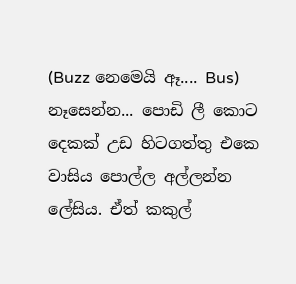(Buzz නෙමෙයි ඈ.... Bus) නෑසෙන්න... පොඩි ලී කොට දෙකක් උඩ හිටගත්තු එකෙ වාසිය පොල්ල අල්ලන්න ලේසිය. ඒත් කකුල්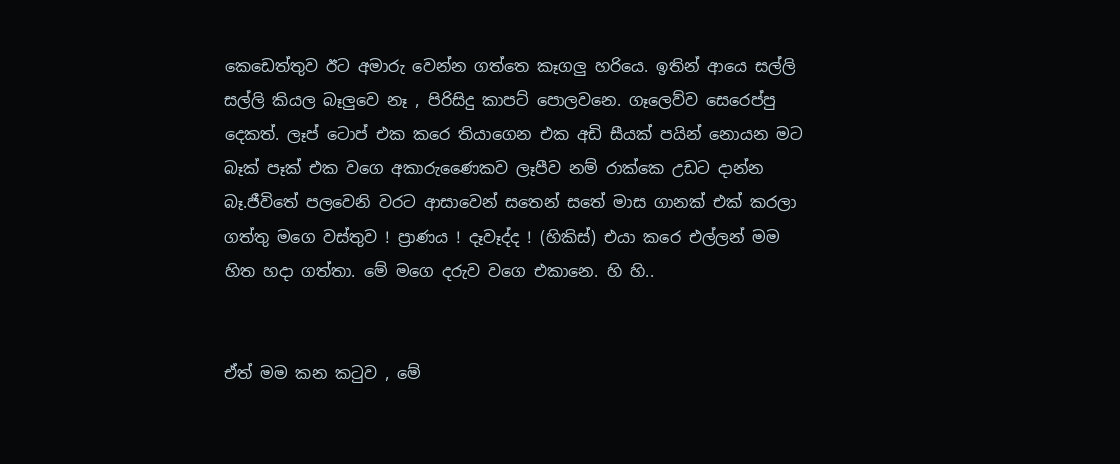කෙඩෙත්තුව ඊට අමාරු වෙන්න ගත්තෙ කෑගලු හරියෙ. ඉතින් ආයෙ සල්ලි සල්ලි කියල බෑලුවෙ නෑ , පිරිසිදු කාපට් පොලවනෙ. ගෑලෙව්ව සෙරෙප්පු දෙකත්. ලෑප් ටොප් එක කරෙ තියාගෙන එක අඩි සීයක් පයින් නොයන මට බෑක් පෑක් එක වගෙ අකාරුණෛකව ලෑපීව නම් රාක්කෙ උඩට දාන්න බෑ.ජීවිතේ පලවෙනි වරට ආසාවෙන් සතෙන් සතේ මාස ගානක් එක් කරලා ගත්තු මගෙ වස්තුව ! ප්‍රාණය ! දෑවෑද්ද ! (හිකිස්) එයා කරෙ එල්ලන් මම හිත හදා ගත්තා. මේ මගෙ දරුව වගෙ එකානෙ. හි හි..


ඒත් මම කන කටුව , මේ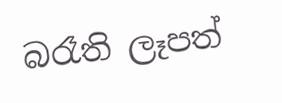බරෑති ලෑපත්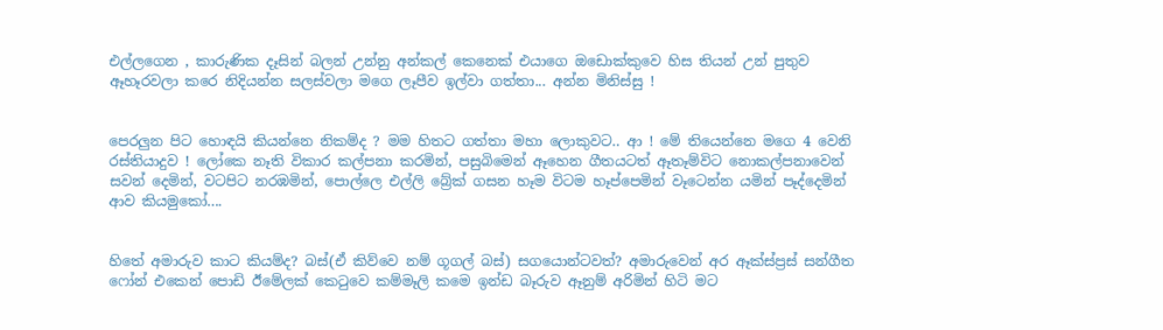එල්ලගෙන , කාරුණික දෑසින් බලන් උන්නු අන්කල් කෙනෙක් එයාගෙ ඔඩොක්කුවෙ හිස තියන් උන් පුතුව ඈහෑරවලා කරෙ නිදියන්න සලස්වලා මගෙ ලෑපීව ඉල්වා ගත්තා... අන්න මිනිස්සු !


පෙරලුන පිට හොඳයි කියන්නෙ නිකම්ද ? මම හිතට ගත්තා මහා ලොකුවට.. ආ ! මේ තියෙන්නෙ මගෙ 4 වෙනි රස්තියාදුව ! ලෝකෙ නෑති විකාර කල්පනා කරමින්, පසුබිමෙන් ඈහෙන ගීතයටත් ඈතෑම්විට නොකල්පනාවෙන් සවන් දෙමින්, වටපිට නරඹමින්, පොල්ලෙ එල්ලි බ්‍රේක් ගසන හෑම විටම හෑප්පෙමින් වෑටෙන්න යමින් පෑද්දෙමින් ආව කියමුකෝ....


හිතේ අමාරුව කාට කියම්ද? බස්(ඒ කිව්වෙ නම් ගූගල් බස්) සගයොන්ටවත්? අමාරුවෙන් අර ඈක්ස්ප්‍රස් සන්ගීත ෆෝන් එකෙන් පොඩි ඊමේලක් කෙටුවෙ කම්මෑලි කමෙ ඉන්ඩ බෑරුව ඈනුම් අරිමින් හිටි මට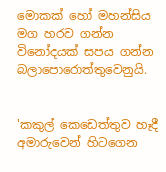මොකක් හෝ මහන්සිය මග හරව ගන්න විනෝදයක් සපය ගන්න බලාපොරොත්තුවෙනුයි.


'කකුල් කෙඩෙත්තුව හෑදී අමාරුවෙන් හිටගෙන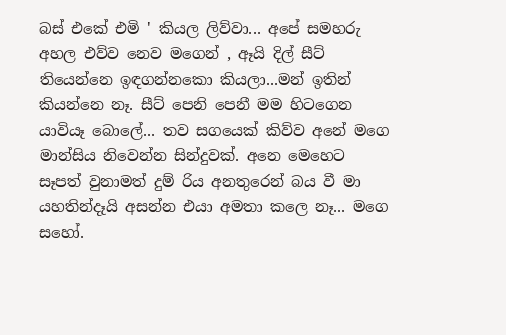බස් එකේ එමි ' කියල ලිව්වා... අපේ සමහරු අහල එව්ව නෙව මගෙන් , ඈයි දිල් සීට් තියෙන්නෙ ඉඳගන්නකො කියලා...මන් ඉතින් කියන්නෙ නෑ. සීට් පෙනි පෙනී මම හිටගෙන යාවියෑ බොලේ... තව සගයෙක් කිව්ව අනේ මගෙ මාන්සිය නිවෙන්න සින්දුවක්. අනෙ මෙහෙට සෑපත් වුනාමත් දුම්‍ රිය අනතුරෙන් බය වී මා යහතින්දෑයි අසන්න එයා අමතා කලෙ නෑ... මගෙ සහෝ.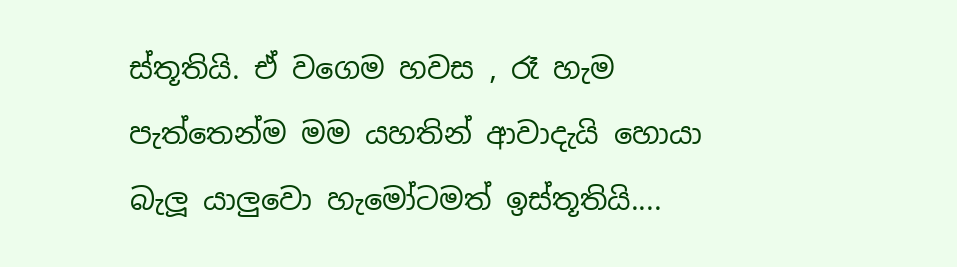ස්තූතියි. ඒ වගෙම හවස , රෑ හැම පැත්තෙන්ම මම යහතින් ආවාදැයි හොයා බැලූ යාලුවො හැමෝටමත් ඉස්තූතියි....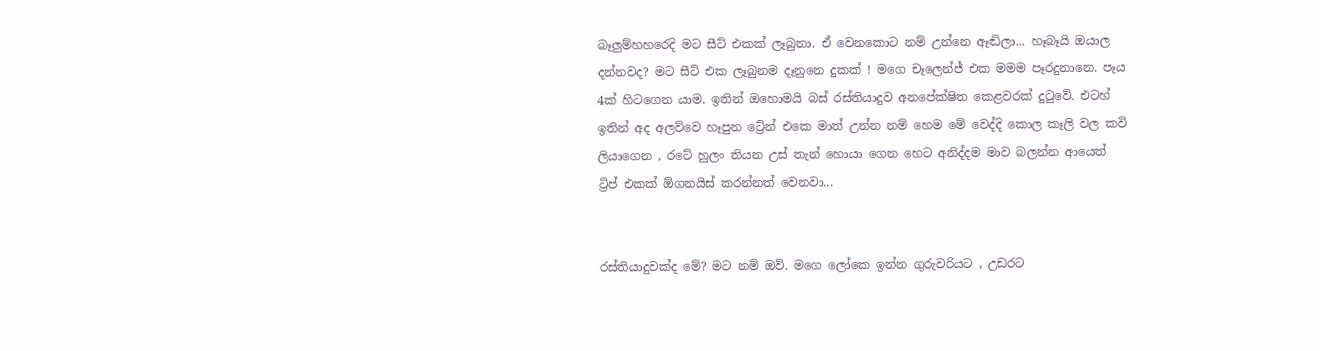බෑලුම්හහරෙදි මට සීට් එකක් ලෑබුනා. ඒ වෙනකොට නම් උන්නෙ ඈඬිලා... හෑබෑයි ඔයාල දන්නවද? මට සීට් එක ලෑබුනම දෑනුනෙ දුකක් ! මගෙ චෑලෙන්ජ් එක මමම පෑරදුනානෙ. පෑය 4ක් හිටගෙන යාම. ඉතින් ඔහොමයි බස් රස්තියාදුව අනපේක්ෂිත කෙළවරක් දුටුවේ. එටහ් ඉතින් අද අලව්වෙ හෑපුන ට්‍රේන් එකෙ මාත් උන්න නම් හෙම මේ වෙද්දි කොල කෑලි වල කවි ලියාගෙන , රටේ හුලං තියන උස් තැන් හොයා ගෙන හෙට අනිද්දම මාව බලන්න ආයෙත් ට්‍රිප් එකක් ඕගනයිස් කරන්නත් වෙනවා...


රස්තියාදුවක්ද මේ? මට නම් ඔව්. මගෙ ලෝකෙ ඉන්න ගුරුවරියට , උඩරට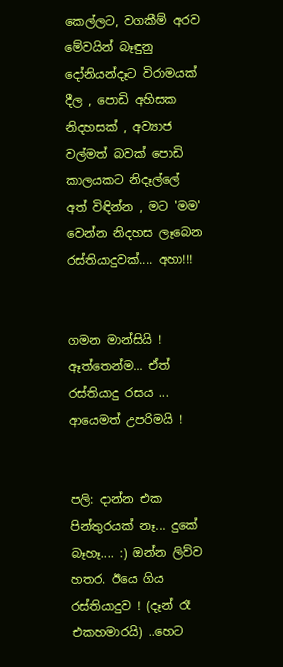කෙල්ලට, වගකීම් අරව මේවයින් බෑඳුනු දෝනියන්දෑට විරාමයක් දීල , පොඩි අහිසක නිදහසක් , අව්‍යාජ වල්මත් බවක් පොඩි කාලයකට නිදෑල්ලේ අත් විඳින්න , මට 'මම' වෙන්න නිදහස ලෑබෙන රස්තියාදුවක්.... අහා!!!


ගමන මාන්සියි ! ඈත්තෙන්ම... ඒත් රස්තියාදු රසය ... ආයෙමත් උපරිමයි !


පලි: දාන්න එක පින්තුරයක් නෑ... දුකේ බෑහෑ.... :) ඔන්න ලිව්ව හතර. ඊයෙ ගිය රස්තියාදුව ! (දෑන් රෑ එකහමාරයි) ..හෙට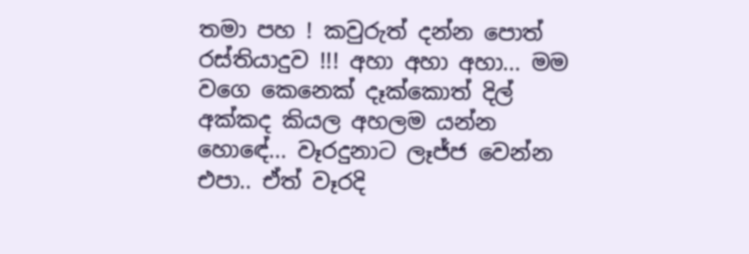තමා පහ ! කවුරුත් දන්න පොත් රස්තියාදුව !!! අහා අහා අහා... මම වගෙ කෙනෙක් දෑක්කොත් දිල් අක්කද කියල අහලම යන්න හොඳේ... වෑරදුනාට ලෑජ්ජ වෙන්න එපා.. ඒත් වෑරදි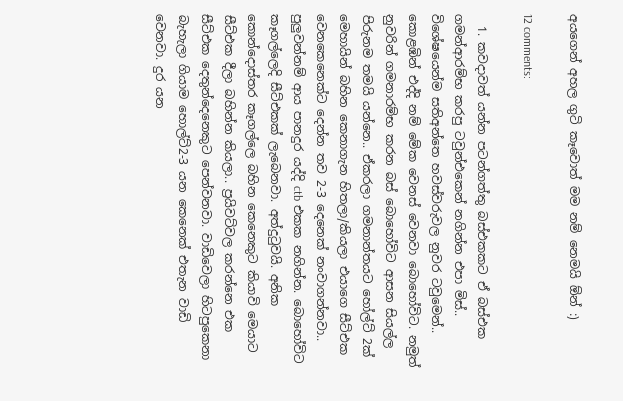අයගෙන් අහල ගුටි කෑවොත් මම නම් නෙමයි ඕන් :)

12 comments:

  1. කවදාවත් යන්න පටන්ගත්තු බස්එකකට ඒ බස්එක ගමන්ආරම්භ කරපු ටවුන්එකෙන් නගින්න එපා මිස්.. විශේෂයෙන්ම සතිඅන්තෙ හවස්වරුවල නුවර ටවුමෙන්.. කොළඹින් එද්දි නම් මේක වෙනස් වෙනවා බොහෝවිට. නමුත් නුවරින් ගමනාරම්භ කරන බස් බොහෝවිට ආසන සියල්ල පිරුනම තමයි යන්නෙ.. ඒකරලා ගමනාන්තයට හෝල්ට් 2ක් මෙහායින් බහින කෙනාගැන හිතලා/කියලා එයාගෙ සීට්එක වෙනකෙනෙක්ට දෙන්න තව 2-3 දෙනෙක් නංවාගන්නවා.. පුලුවන්නම් ආය පානදුර යද්දි ctb එකක නගින්න. බොහෝවිට කෑගල්ලෙදි සීට්එකක් ලැබෙනවා. අත්දුටුවයි. අනික කොන්දොස්තර කෑගල්ලෙ බහින කෙනෙකුට කියාවි මෙයාට සීට්එක දීලා බහින්න කියලා.. ප්‍රයිවට්වල කරන්නෙ එක සීට්එක දෙතුන්දෙනෙකුට පෙන්වනවා. වාඩිවෙලා හිටපුකෙනා බැහැලා ගියාම හොල්ට්2-3 යන කෙනෙක් එතැන වාඩි වෙනවා. දුර යන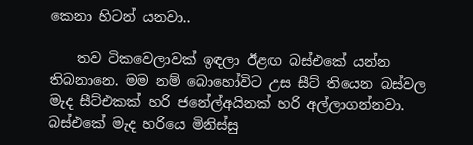කෙනා හිටන් යනවා..

    තව ටිකවෙලාවක් ඉඳලා ඊළඟ බස්එකේ යන්න තිබනානෙ. මම නම් බොහෝවිට උස සීට් තියෙන බස්වල මැද සීට්එකක් හරි ජනේල්අයිනක් හරි අල්ලාගන්නවා. බස්එකේ මැද හරියෙ මිනිස්සු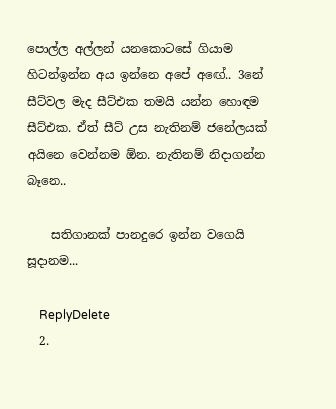පොල්ල අල්ලන් යනකොටසේ ගියාම හිටන්ඉන්න අය ඉන්නෙ අපේ අඟේ.. 3නේ සීට්වල මැද සීට්එක තමයි යන්න හොඳම සීට්එක. ඒත් සීට් උස නැතිනම් ජනේලයක් අයිනෙ වෙන්නම ඕන. නැතිනම් නිදාගන්න බෑනෙ..

    සතිගානක් පානදුරෙ ඉන්න වගෙයි සූදානම...

    ReplyDelete
  2.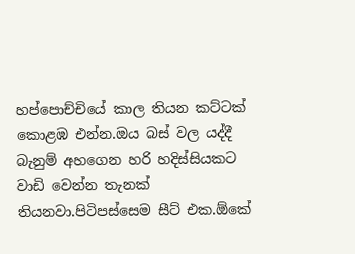හප්පොච්චියේ කාල තියන කට්ටක් කොළඹ එන්න.ඔය බස් වල යද්දී බැනුම් අහගෙන හරි හදිස්සියකට වාඩි වෙන්න තැනක් තියනවා.පිටිපස්සෙම සීට් එක.ඕකේ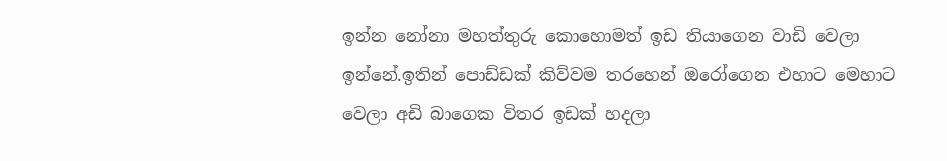ඉන්න නෝනා මහත්තුරු කොහොමත් ඉඩ තියාගෙන වාඩි වෙලා ඉන්නේ.ඉතින් පොඩ්ඩක් කිව්වම තරහෙන් ඔරෝගෙන එහාට මෙහාට වෙලා අඩි බාගෙක විතර ඉඩක් හදලා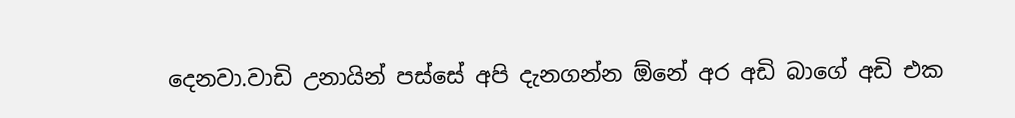දෙනවා.වාඩි උනායින් පස්සේ අපි දැනගන්න ඕනේ අර අඩි බාගේ අඩි එක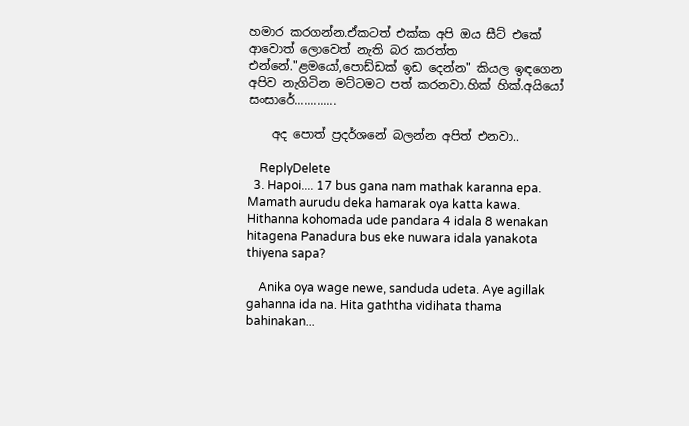හමාර කරගන්න.ඒකටත් එක්ක අපි ඔය සීට් එකේ ආවොත් ලොවෙත් නැති බර කරත්ත එන්නේ."ළමයෝ,පොඩ්ඩක් ඉඩ දෙන්න" කියල ඉඳගෙන අපිව නැගිටින මට්ටමට පත් කරනවා.හික් හික්.අයියෝ සංසාරේ.............

    අද පොත් ප්‍රදර්ශනේ බලන්න අපිත් එනවා..

    ReplyDelete
  3. Hapoi.... 17 bus gana nam mathak karanna epa. Mamath aurudu deka hamarak oya katta kawa. Hithanna kohomada ude pandara 4 idala 8 wenakan hitagena Panadura bus eke nuwara idala yanakota thiyena sapa?

    Anika oya wage newe, sanduda udeta. Aye agillak gahanna ida na. Hita gaththa vidihata thama bahinakan...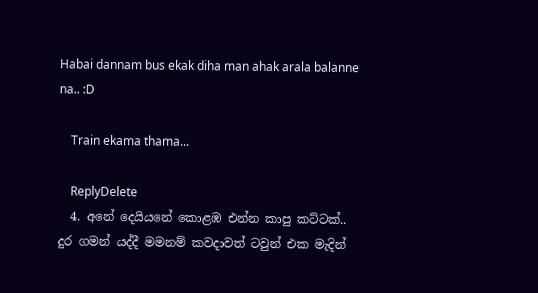Habai dannam bus ekak diha man ahak arala balanne na.. :D

    Train ekama thama...

    ReplyDelete
  4. අනේ දෙයියනේ කොළඹ එන්න කාපු කට්ටක්.. දුර ගමන් යද්දී මමනම් කවදාවත් ටවුන් එක මැදින්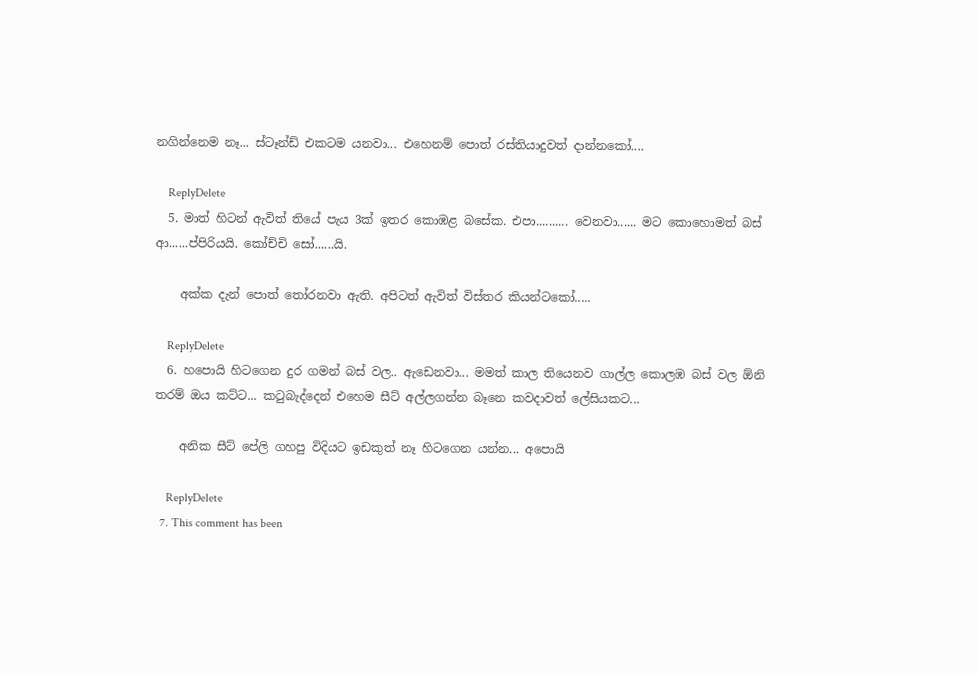නගින්නෙම නෑ... ස්ටෑන්ඩ් එකටම යනවා... එහෙනම් පොත් රස්තියාදුවත් දාන්නකෝ....

    ReplyDelete
  5. මාත් හිටන් ඇවිත් තියේ පැය 3ක් ඉතර කොඹළ බසේක. එපා.......... වෙනවා...... මට කොහොමත් බස් ආ......ප්පිරියයි. කෝච්චි සෝ......යි.

    අක්ක දැන් පොත් තෝරනවා ඇති. අපිටත් ඇවිත් විස්තර කියන්ටකෝ.....

    ReplyDelete
  6. හපොයි හිටගෙන දුර ගමන් බස් වල.. ඇඩෙනවා... මමත් කාල තියෙනව ගාල්ල කොලඹ බස් වල ඕනි තරම් ඔය කට්ට... කටුබැද්දෙන් එහෙම සීට් අල්ලගන්න බෑනෙ කවදාවත් ලේසියකට...

    අනික සීට් පේලි ගහපු විදියට ඉඩකුත් නෑ හිටගෙන යන්න... අපොයි

    ReplyDelete
  7. This comment has been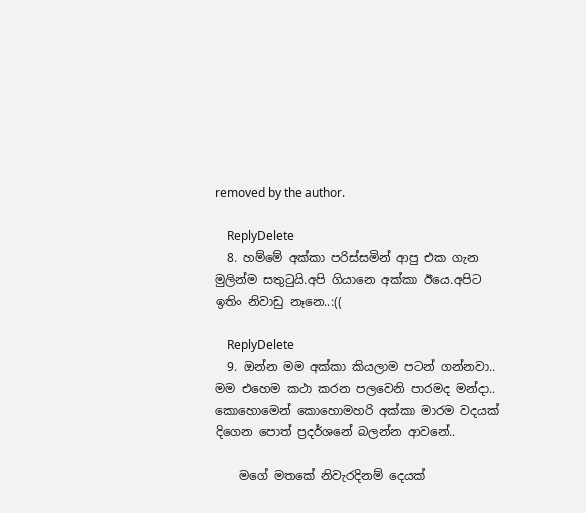removed by the author.

    ReplyDelete
  8. හම්මේ අක්කා පරිස්සමින් ආපු එක ගැන මුලින්ම සතුටුයි.අපි ගියානෙ අක්කා ඊයෙ.අපිට ඉතිං නිවාඩු නෑනෙ..:((

    ReplyDelete
  9. ඔන්න මම අක්කා කියලාම පටන් ගන්නවා.. මම එහෙම කථා කරන පලවෙනි පාරමද මන්දා.. කොහොමෙන් කොහොමහරි අක්කා මාරම වදයක් දිගෙන පොත් ප්‍රදර්ශනේ බලන්න ආවනේ..

    මගේ මතකේ නිවැරදිනම් දෙයක්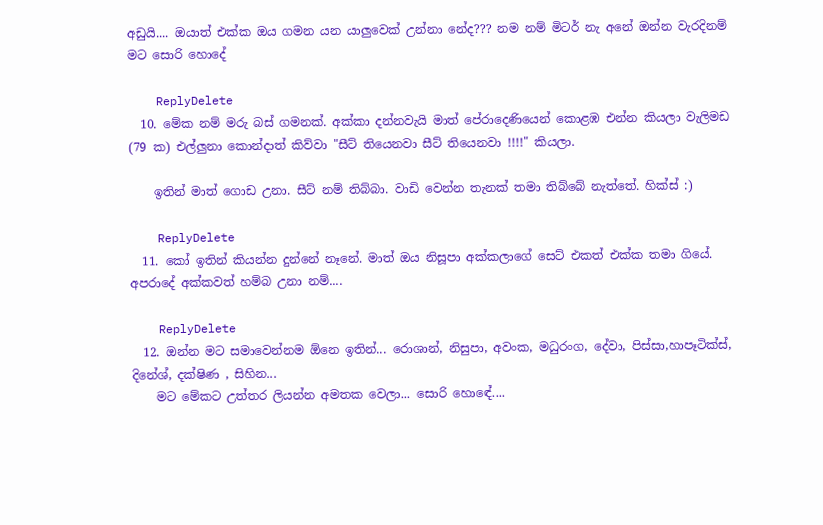අඩුයි.... ඔයාත් එක්ක ඔය ගමන යන යාලුවෙක් උන්නා නේද??? නම නම් මිටර් නැ අනේ ඔන්න වැරදිනම් මට සොරි හොදේ

    ReplyDelete
  10. මේක නම් මරු බස් ගමනක්. අක්කා දන්නවැයි මාත් පේරාදෙණියෙන් කොළඹ එන්න කියලා වැලිමඩ (79 ක) එල්ලුනා කොන්දාත් කිව්වා "සීට් තියෙනවා සීට් තියෙනවා !!!!" කියලා.

    ඉතින් මාත් ගොඩ උනා. සීට් නම් තිබ්බා. වාඩි වෙන්න තැනක් තමා තිබ්බේ නැත්තේ. හික්ස් :)

    ReplyDelete
  11. කෝ ඉතින් කියන්න දුන්නේ නෑනේ. මාත් ඔය නිසූපා අක්කලාගේ සෙට් එකත් එක්ක තමා ගියේ. අපරාදේ අක්කවත් හම්බ උනා නම්....

    ReplyDelete
  12. ඔන්න මට සමාවෙන්නම ඕනෙ ඉතින්... රොශාන්, නිසුපා, අවංක, මධුරංග, දේවා, පිස්සා,හාපෑටික්ස්, දිනේශ්, දක්ෂිණ , සිහින...
    මට මේකට උත්තර ලියන්න අමතක වෙලා... සොරි හොඳේ....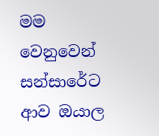මම වෙනුවෙන් සන්සාරේට ආව ඔයාල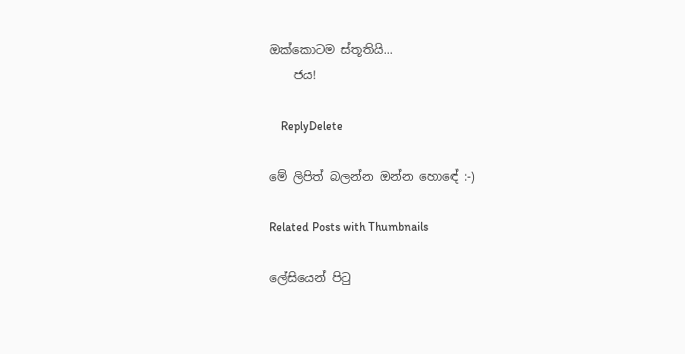ඔක්කොටම ස්තූතියි...
    ජය!

    ReplyDelete

මේ ලිපිත් බලන්න ඔන්න හොඳේ :-)

Related Posts with Thumbnails

ලේසියෙන් පිටු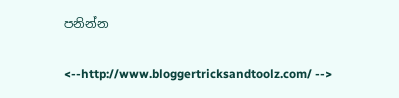පනින්න

<--http://www.bloggertricksandtoolz.com/ -->